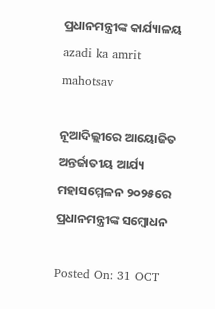ପ୍ରଧାନମନ୍ତ୍ରୀଙ୍କ କାର୍ଯ୍ୟାଳୟ
azadi ka amrit mahotsav

ନୂଆଦିଲ୍ଲୀରେ ଆୟୋଜିତ ଅନ୍ତର୍ଜାତୀୟ ଆର୍ଯ୍ୟ ମହାସମ୍ମେଳନ ୨୦୨୫ରେ ପ୍ରଧାନମନ୍ତ୍ରୀଙ୍କ ସମ୍ବୋଧନ

Posted On: 31 OCT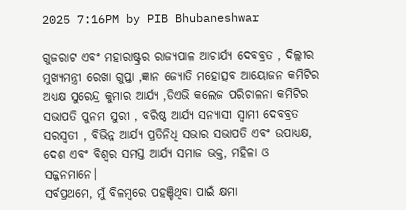2025 7:16PM by PIB Bhubaneshwar

ଗୁଜରାଟ ଏବଂ ମହାରାଷ୍ଟ୍ରର ରାଜ୍ୟପାଳ ଆଚାର୍ଯ୍ୟ ଦେବବ୍ରତ , ଦିଲ୍ଲୀର ମୁଖ୍ୟମନ୍ତ୍ରୀ ରେଖା ଗୁପ୍ତା ,ଜ୍ଞାନ ଜ୍ୟୋତି ମହୋତ୍ସବ ଆୟୋଜନ କମିଟିର ଅଧ୍ୟକ୍ଷ ସୁରେନ୍ଦ୍ର କୁମାର ଆର୍ଯ୍ୟ ,ଡିଏଭି କଲେଜ ପରିଚାଳନା କମିଟିର ସଭାପତି ପୁନମ ସୁରୀ , ବରିଷ୍ଠ ଆର୍ଯ୍ୟ ସନ୍ୟାସୀ ସ୍ୱାମୀ ଦେବବ୍ରତ ସରସ୍ୱତୀ , ବିଭିନ୍ନ ଆର୍ଯ୍ୟ ପ୍ରତିନିଧି ସଭାର ସଭାପତି ଏବଂ ଉପାଧ୍ୟକ୍ଷ, ଦେଶ ଏବଂ ବିଶ୍ୱର ସମସ୍ତ ଆର୍ଯ୍ୟ ସମାଜ ଭକ୍ତ, ମହିଳା ଓ  ସଜ୍ଜନମାନେ।
ସର୍ବପ୍ରଥମେ, ମୁଁ ବିଳମ୍ବରେ ପହଞ୍ଚିଥିବା ପାଇଁ କ୍ଷମା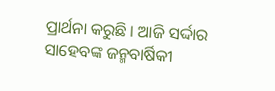ପ୍ରାର୍ଥନା କରୁଛି । ଆଜି ସର୍ଦ୍ଦାର ସାହେବଙ୍କ ଜନ୍ମବାର୍ଷିକୀ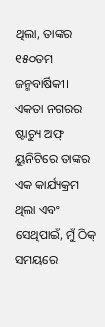ଥିଲା, ତାଙ୍କର ୧୫୦ତମ ଜନ୍ମବାର୍ଷିକୀ। ଏକତା ନଗରର ଷ୍ଟାଚ୍ୟୁ ଅଫ୍ ୟୁନିଟିରେ ତାଙ୍କର ଏକ କାର୍ଯ୍ୟକ୍ରମ ଥିଲା ଏବଂ ସେଥିପାଇଁ, ମୁଁ ଠିକ୍ ସମୟରେ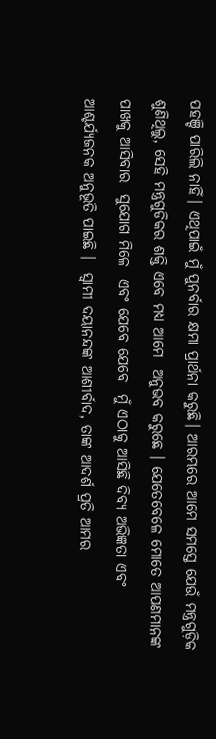ପହଞ୍ଚି ପାରିଲି ନାହିଁ। ଏଥିପାଇଁ ମୁଁ ପୁନର୍ବାର କ୍ଷମା ପ୍ରାର୍ଥନା କରୁଛି। ଆରମ୍ଭରେ ଆମେ ସମସ୍ତେ ଯେଉଁ ମନ୍ତ୍ରଗୁଡ଼ିକ ଶୁଣିଥିଲୁ, ସେହି ମନ୍ତ୍ରଗୁଡିକର ଶକ୍ତି ଏବେ ମଧ୍ୟ ଆମେ  ଅନୁଭବ କରୁଛେ । ଯେତେବେଳେ ମୋତେ ଆପଣମାନଙ୍କ ପାଖକୁ ଆସିବାର  ସୁଯୋଗ ମିଳେ  ଏବଂ ଯେବେ ଯେବେ  ମୁଁ ଏଠାକୁ ଆସିଛି ଦିବ୍ୟ ଅଭିଜ୍ଞତା ଏବଂ  ଆଶ୍ଚର୍ଯ୍ୟଜନକ ଅନୁଭୂତି ପାଇଛି ।  ସ୍ୱାମୀ ଦୟାନନ୍ଦଙ୍କ ଆଶୀର୍ବାଦ, ତାଙ୍କ ଆଦର୍ଶ ପ୍ରତି ଆମର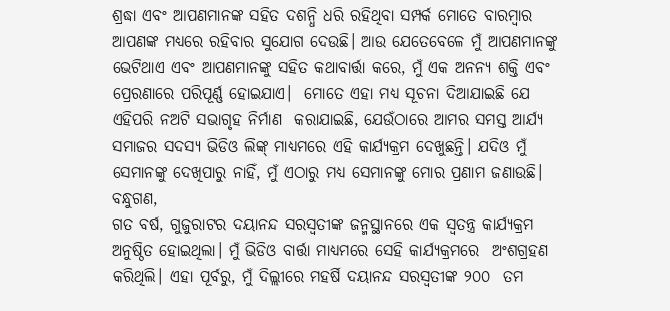ଶ୍ରଦ୍ଧା ଏବଂ ଆପଣମାନଙ୍କ ସହିତ ଦଶନ୍ଧି ଧରି ରହିଥିବା ସମ୍ପର୍କ ମୋତେ ବାରମ୍ବାର ଆପଣଙ୍କ ମଧ୍ୟରେ ରହିବାର ସୁଯୋଗ ଦେଉଛି। ଆଉ ଯେତେବେଳେ ମୁଁ ଆପଣମାନଙ୍କୁ ଭେଟିଥାଏ ଏବଂ ଆପଣମାନଙ୍କୁ ସହିତ କଥାବାର୍ତ୍ତା କରେ, ମୁଁ ଏକ ଅନନ୍ୟ ଶକ୍ତି ଏବଂ ପ୍ରେରଣାରେ ପରିପୂର୍ଣ୍ଣ ହୋଇଯାଏ।  ମୋତେ ଏହା ମଧ୍ୟ ସୂଚନା ଦିଆଯାଇଛି ଯେ ଏହିପରି ନଅଟି ସଭାଗୃହ ନିର୍ମାଣ  କରାଯାଇଛି, ଯେଉଁଠାରେ ଆମର ସମସ୍ତ ଆର୍ଯ୍ୟ ସମାଜର ସଦସ୍ୟ ଭିଡିଓ ଲିଙ୍କ୍ ମାଧ୍ୟମରେ ଏହି କାର୍ଯ୍ୟକ୍ରମ ଦେଖୁଛନ୍ତି। ଯଦିଓ ମୁଁ ସେମାନଙ୍କୁ ଦେଖିପାରୁ ନାହିଁ, ମୁଁ ଏଠାରୁ ମଧ୍ୟ ସେମାନଙ୍କୁ ମୋର ପ୍ରଣାମ ଜଣାଉଛି।
ବନ୍ଧୁଗଣ,
ଗତ ବର୍ଷ, ଗୁଜୁରାଟର ଦୟାନନ୍ଦ ସରସ୍ୱତୀଙ୍କ ଜନ୍ମସ୍ଥାନରେ ଏକ ସ୍ୱତନ୍ତ୍ର କାର୍ଯ୍ୟକ୍ରମ ଅନୁଷ୍ଠିତ ହୋଇଥିଲା। ମୁଁ ଭିଡିଓ ବାର୍ତ୍ତା ମାଧ୍ୟମରେ ସେହି କାର୍ଯ୍ୟକ୍ରମରେ  ଅଂଶଗ୍ରହଣ କରିଥିଲି। ଏହା ପୂର୍ବରୁ, ମୁଁ ଦିଲ୍ଲୀରେ ମହର୍ଷି ଦୟାନନ୍ଦ ସରସ୍ୱତୀଙ୍କ ୨୦୦  ତମ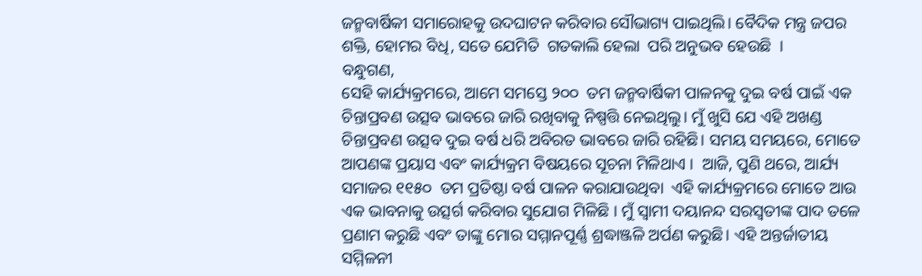ଜନ୍ମବାର୍ଷିକୀ ସମାରୋହକୁ ଉଦଘାଟନ କରିବାର ସୌଭାଗ୍ୟ ପାଇଥିଲି। ବୈଦିକ ମନ୍ତ୍ର ଜପର ଶକ୍ତି, ହୋମର ବିଧି, ସତେ ଯେମିତି  ଗତକାଲି ହେଲା  ପରି ଅନୁଭବ ହେଉଛି  ।
ବନ୍ଧୁଗଣ,
ସେହି କାର୍ଯ୍ୟକ୍ରମରେ, ଆମେ ସମସ୍ତେ ୨୦୦  ତମ ଜନ୍ମବାର୍ଷିକୀ ପାଳନକୁ ଦୁଇ ବର୍ଷ ପାଇଁ ଏକ ଚିନ୍ତାପ୍ରବଣ ଉତ୍ସବ ଭାବରେ ଜାରି ରଖିବାକୁ ନିଷ୍ପତ୍ତି ନେଇଥିଲୁ। ମୁଁ ଖୁସି ଯେ ଏହି ଅଖଣ୍ଡ ଚିନ୍ତାପ୍ରବଣ ଉତ୍ସବ ଦୁଇ ବର୍ଷ ଧରି ଅବିରତ ଭାବରେ ଜାରି ରହିଛି। ସମୟ ସମୟରେ, ମୋତେ ଆପଣଙ୍କ ପ୍ରୟାସ ଏବଂ କାର୍ଯ୍ୟକ୍ରମ ବିଷୟରେ ସୂଚନା ମିଳିଥାଏ ।  ଆଜି, ପୁଣି ଥରେ, ଆର୍ଯ୍ୟ ସମାଜର ୧୧୫୦  ତମ ପ୍ରତିଷ୍ଠା ବର୍ଷ ପାଳନ କରାଯାଉଥିବା  ଏହି କାର୍ଯ୍ୟକ୍ରମରେ ମୋତେ ଆଉ ଏକ ଭାବନାକୁ ଉତ୍ସର୍ଗ କରିବାର ସୁଯୋଗ ମିଳିଛି । ମୁଁ ସ୍ୱାମୀ ଦୟାନନ୍ଦ ସରସ୍ୱତୀଙ୍କ ପାଦ ତଳେ ପ୍ରଣାମ କରୁଛି ଏବଂ ତାଙ୍କୁ ମୋର ସମ୍ମାନପୂର୍ଣ୍ଣ ଶ୍ରଦ୍ଧାଞ୍ଜଳି ଅର୍ପଣ କରୁଛି। ଏହି ଅନ୍ତର୍ଜାତୀୟ ସମ୍ମିଳନୀ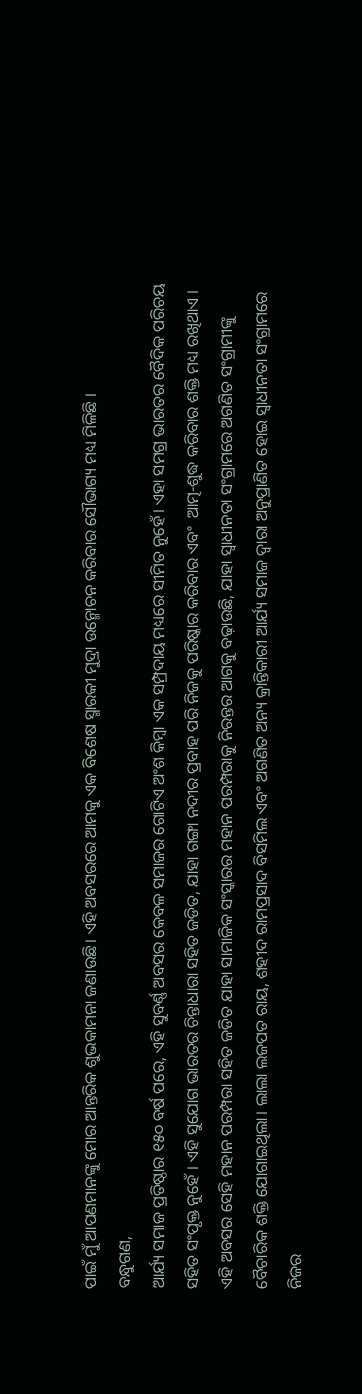ପାଇଁ ମୁଁ ଆପଣମାନଙ୍କୁ ମୋର ଆନ୍ତରିକ ଶୁଭକାମନା ଜଣାଉଛି। ଏହି ଅବସରରେ ଆମକୁ ଏକ ବିଶେଷ ସ୍ମାରକୀ ମୁଦ୍ରା ଉନ୍ମୋଚନ କରିବାର ସୌଭାଗ୍ୟ ମଧ୍ୟ ମିଳିଛି ।
ବନ୍ଧୁଗଣ,
ଆର୍ଯ୍ୟ ସମାଜ ପ୍ରତିଷ୍ଠାର ୧୫୦ ବର୍ଷ ପରେ, ଏହି ସୁବର୍ଣ୍ଣ ଅବସର କେବଳ ସମାଜର ଗୋଟିଏ ଅଂଶ କିମ୍ବା ଏକ ସମ୍ପ୍ରଦାୟ ମଧ୍ୟରେ ସୀମିତ ନୁହେଁ। ଏହା ସମଗ୍ର ଭାରତର ବୈଦିକ ପରିଚୟ ସହିତ ସଂପୃକ୍ତ ନୁହେଁ । ଏହି ସୁଯୋଗ ଭାରତର ଚିନ୍ତାଧାରା ସହିତ ଜଡିତ, ଯାହା ଗଙ୍ଗା ନଦୀର ପ୍ରବାହ ପରି ନିଜକୁ ପରିଷ୍କାର କରିବାର ଏବଂ  ଆତ୍ମ-ଶୁଦ୍ଧ କରିବାର ଶକ୍ତି ମଧ୍ୟ ରଖିଥାଏ । ଏହି ଅବସର ସେହି ମହାନ ପରମ୍ପରା ସହିତ ଜଡିତ ଯାହା ସାମାଜିକ ସଂସ୍କାରର ମହାନ ପରମ୍ପରାକୁ ନିରନ୍ତର ଆଗକୁ ବଢ଼ାଉଛି, ଯାହା ସ୍ୱାଧୀନତା ସଂଗ୍ରାମରେ ଅଗଣିତ ସଂଗ୍ରାମୀଙ୍କୁ ବୈଚାରିକ ଶକ୍ତି ଯୋଗାଇଥିଲା। ଲାଲା ଲଜପତ ରାୟ, ଶହୀଦ ରାମପ୍ରସାଦ ବିସମିଲ ଏବଂ ଅଗଣିତ ଅନ୍ୟ କ୍ରାନ୍ତିକାରୀ ଆର୍ଯ୍ୟ ସମାଜ ଦ୍ୱାରା ଅନୁପ୍ରାଣିତ ହୋଇ ସ୍ୱାଧୀନତା ସଂଗ୍ରାମରେ ନିଜର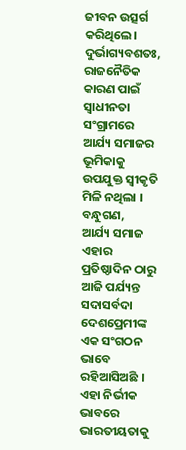ଜୀବନ ଉତ୍ସର୍ଗ କରିଥିଲେ। ଦୁର୍ଭାଗ୍ୟବଶତଃ, ରାଜନୈତିକ କାରଣ ପାଇଁ  ସ୍ୱାଧୀନତା ସଂଗ୍ରାମରେ ଆର୍ଯ୍ୟ ସମାଜର ଭୂମିକାକୁ ଉପଯୁକ୍ତ ସ୍ୱୀକୃତି ମିଳି ନଥିଲା ।
ବନ୍ଧୁଗଣ,
ଆର୍ଯ୍ୟ ସମାଜ ଏହାର ପ୍ରତିଷ୍ଠାଦିନ ଠାରୁ ଆଜି ପର୍ଯ୍ୟନ୍ତ ସଦାସର୍ବଦା  ଦେଶପ୍ରେମୀଙ୍କ ଏକ ସଂଗଠନ ଭାବେ ରହିଆସିଅଛି । ଏହା ନିର୍ଭୀକ ଭାବରେ ଭାରତୀୟତାକୁ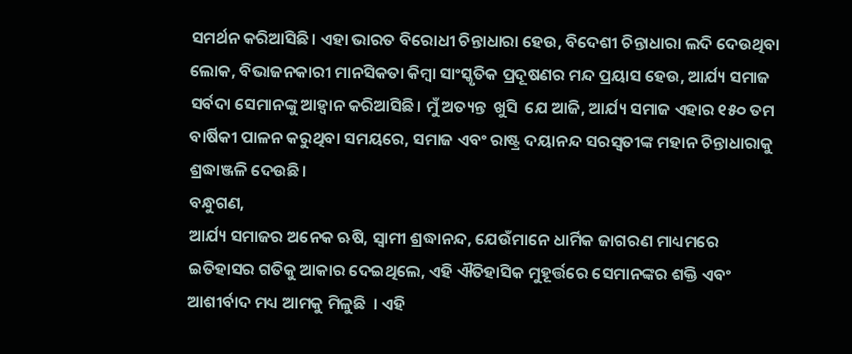ସମର୍ଥନ କରିଆସିଛି। ଏହା ଭାରତ ବିରୋଧୀ ଚିନ୍ତାଧାରା ହେଉ, ବିଦେଶୀ ଚିନ୍ତାଧାରା ଲଦି ଦେଉଥିବା ଲୋକ, ବିଭାଜନକାରୀ ମାନସିକତା କିମ୍ବା ସାଂସ୍କୃତିକ ପ୍ରଦୂଷଣର ମନ୍ଦ ପ୍ରୟାସ ହେଉ, ଆର୍ଯ୍ୟ ସମାଜ ସର୍ବଦା ସେମାନଙ୍କୁ ଆହ୍ବାନ କରିଆସିଛି। ମୁଁ ଅତ୍ୟନ୍ତ  ଖୁସି  ଯେ ଆଜି, ଆର୍ଯ୍ୟ ସମାଜ ଏହାର ୧୫୦ ତମ ବାର୍ଷିକୀ ପାଳନ କରୁଥିବା ସମୟରେ, ସମାଜ ଏବଂ ରାଷ୍ଟ୍ର ଦୟାନନ୍ଦ ସରସ୍ୱତୀଙ୍କ ମହାନ ଚିନ୍ତାଧାରାକୁ ଶ୍ରଦ୍ଧାଞ୍ଜଳି ଦେଉଛି।
ବନ୍ଧୁଗଣ,
ଆର୍ଯ୍ୟ ସମାଜର ଅନେକ ଋଷି, ସ୍ୱାମୀ ଶ୍ରଦ୍ଧାନନ୍ଦ, ଯେଉଁମାନେ ଧାର୍ମିକ ଜାଗରଣ ମାଧ୍ୟମରେ ଇତିହାସର ଗତିକୁ ଆକାର ଦେଇଥିଲେ, ଏହି ଐତିହାସିକ ମୁହୂର୍ତ୍ତରେ ସେମାନଙ୍କର ଶକ୍ତି ଏବଂ ଆଶୀର୍ବାଦ ମଧ୍ୟ ଆମକୁ ମିଳୁଛି  । ଏହି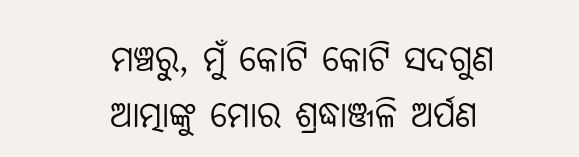ମଞ୍ଚରୁ, ମୁଁ କୋଟି କୋଟି ସଦଗୁଣ ଆତ୍ମାଙ୍କୁ ମୋର ଶ୍ରଦ୍ଧାଞ୍ଜଳି ଅର୍ପଣ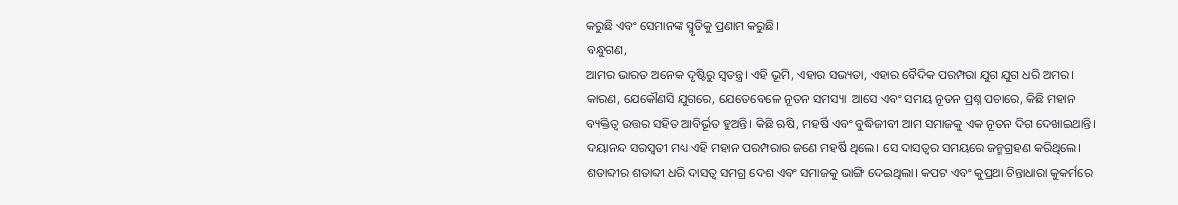କରୁଛି ଏବଂ ସେମାନଙ୍କ ସ୍ମୃତିକୁ ପ୍ରଣାମ କରୁଛି।
ବନ୍ଧୁଗଣ,
ଆମର ଭାରତ ଅନେକ ଦୃଷ୍ଟିରୁ ସ୍ୱତନ୍ତ୍ର। ଏହି ଭୂମି, ଏହାର ସଭ୍ୟତା, ଏହାର ବୈଦିକ ପରମ୍ପରା ଯୁଗ ଯୁଗ ଧରି ଅମର। କାରଣ, ଯେକୌଣସି ଯୁଗରେ, ଯେତେବେଳେ ନୂତନ ସମସ୍ୟା  ଆସେ ଏବଂ ସମୟ ନୂତନ ପ୍ରଶ୍ନ ପଚାରେ, କିଛି ମହାନ ବ୍ୟକ୍ତିତ୍ୱ ଉତ୍ତର ସହିତ ଆବିର୍ଭୂତ ହୁଅନ୍ତି। କିଛି ଋଷି, ମହର୍ଷି ଏବଂ ବୁଦ୍ଧିଜୀବୀ ଆମ ସମାଜକୁ ଏକ ନୂତନ ଦିଗ ଦେଖାଇଥାନ୍ତି। ଦୟାନନ୍ଦ ସରସ୍ୱତୀ ମଧ୍ୟ ଏହି ମହାନ ପରମ୍ପରାର ଜଣେ ମହର୍ଷି ଥିଲେ। ସେ ଦାସତ୍ୱର ସମୟରେ ଜନ୍ମଗ୍ରହଣ କରିଥିଲେ। ଶତାବ୍ଦୀର ଶତାବ୍ଦୀ ଧରି ଦାସତ୍ୱ ସମଗ୍ର ଦେଶ ଏବଂ ସମାଜକୁ ଭାଙ୍ଗି ଦେଇଥିଲା। କପଟ ଏବଂ କୁପ୍ରଥା ଚିନ୍ତାଧାରା କୁକର୍ମରେ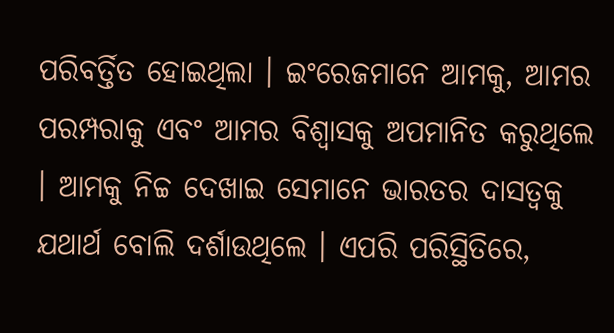ପରିବର୍ତ୍ତିତ ହୋଇଥିଲା । ଇଂରେଜମାନେ ଆମକୁ, ଆମର ପରମ୍ପରାକୁ ଏବଂ ଆମର ବିଶ୍ୱାସକୁ ଅପମାନିତ କରୁଥିଲେ । ଆମକୁ ନିଚ୍ଚ ଦେଖାଇ ସେମାନେ ଭାରତର ଦାସତ୍ୱକୁ ଯଥାର୍ଥ ବୋଲି ଦର୍ଶାଉଥିଲେ । ଏପରି ପରିସ୍ଥିତିରେ,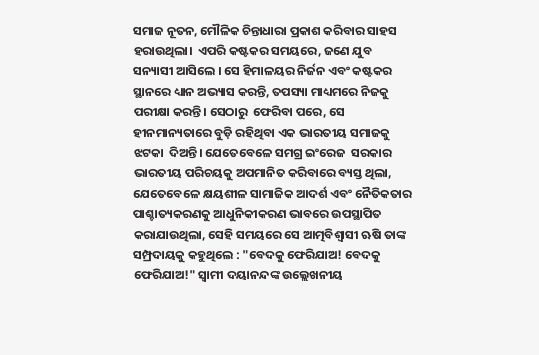ସମାଜ ନୂତନ, ମୌଳିକ ଚିନ୍ତାଧାରା ପ୍ରକାଶ କରିବାର ସାହସ ହରାଉଥିଲା।  ଏପରି କଷ୍ଟକର ସମୟରେ, ଜଣେ ଯୁବ ସନ୍ୟାସୀ ଆସିଲେ । ସେ ହିମାଳୟର ନିର୍ଜନ ଏବଂ କଷ୍ଟକର ସ୍ଥାନରେ ଧ୍ୟାନ ଅଭ୍ୟାସ କରନ୍ତି, ତପସ୍ୟା ମାଧ୍ୟମରେ ନିଜକୁ ପରୀକ୍ଷା କରନ୍ତି। ସେଠାରୁ  ଫେରିବା ପରେ, ସେ ହୀନମାନ୍ୟତାରେ ବୁଡ଼ି ରହିଥିବା ଏକ ଭାରତୀୟ ସମାଜକୁ ଝଟକା  ଦିଅନ୍ତି। ଯେତେବେଳେ ସମଗ୍ର ଇଂରେଜ  ସରକାର ଭାରତୀୟ ପରିଚୟକୁ ଅପମାନିତ କରିବାରେ ବ୍ୟସ୍ତ ଥିଲା, ଯେତେବେଳେ କ୍ଷୟଶୀଳ ସାମାଜିକ ଆଦର୍ଶ ଏବଂ ନୈତିକତାର ପାଶ୍ଚାତ୍ୟକରଣକୁ ଆଧୁନିକୀକରଣ ଭାବରେ ଉପସ୍ଥାପିତ କରାଯାଉଥିଲା, ସେହି ସମୟରେ ସେ ଆତ୍ମବିଶ୍ୱାସୀ ଋଷି ତାଙ୍କ ସମ୍ପ୍ରଦାୟକୁ କହୁଥିଲେ : "ବେଦକୁ ଫେରିଯାଅ! ବେଦକୁ ଫେରିଯାଅ!" ସ୍ୱାମୀ ଦୟାନନ୍ଦଙ୍କ ଉଲ୍ଲେଖନୀୟ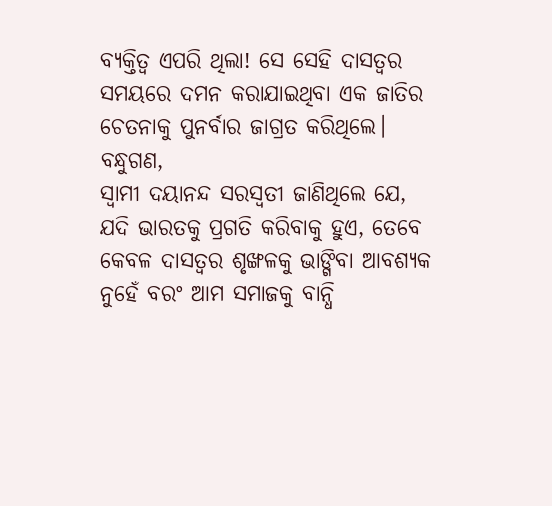ବ୍ୟକ୍ତିତ୍ୱ ଏପରି ଥିଲା! ସେ ସେହି ଦାସତ୍ୱର ସମୟରେ ଦମନ କରାଯାଇଥିବା ଏକ ଜାତିର ଚେତନାକୁ ପୁନର୍ବାର ଜାଗ୍ରତ କରିଥିଲେ।
ବନ୍ଧୁଗଣ,
ସ୍ୱାମୀ ଦୟାନନ୍ଦ ସରସ୍ୱତୀ ଜାଣିଥିଲେ ଯେ, ଯଦି ଭାରତକୁ ପ୍ରଗତି କରିବାକୁ ହୁଏ, ତେବେ କେବଳ ଦାସତ୍ୱର ଶୃଙ୍ଖଳକୁ ଭାଙ୍ଗିବା ଆବଶ୍ୟକ ନୁହେଁ ବରଂ ଆମ ସମାଜକୁ ବାନ୍ଧି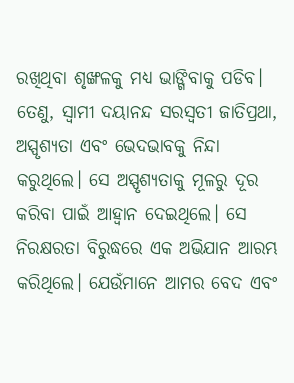ରଖିଥିବା ଶୃଙ୍ଖଳକୁ ମଧ୍ୟ ଭାଙ୍ଗିବାକୁ ପଡିବ। ତେଣୁ, ସ୍ୱାମୀ ଦୟାନନ୍ଦ ସରସ୍ୱତୀ ଜାତିପ୍ରଥା, ଅସ୍ପୃଶ୍ୟତା ଏବଂ ଭେଦଭାବକୁ ନିନ୍ଦା କରୁଥିଲେ। ସେ ଅସ୍ପୃଶ୍ୟତାକୁ ମୂଳରୁ ଦୂର କରିବା ପାଇଁ ଆହ୍ୱାନ ଦେଇଥିଲେ। ସେ ନିରକ୍ଷରତା ବିରୁଦ୍ଧରେ ଏକ ଅଭିଯାନ ଆରମ୍ଭ କରିଥିଲେ। ଯେଉଁମାନେ ଆମର ବେଦ ଏବଂ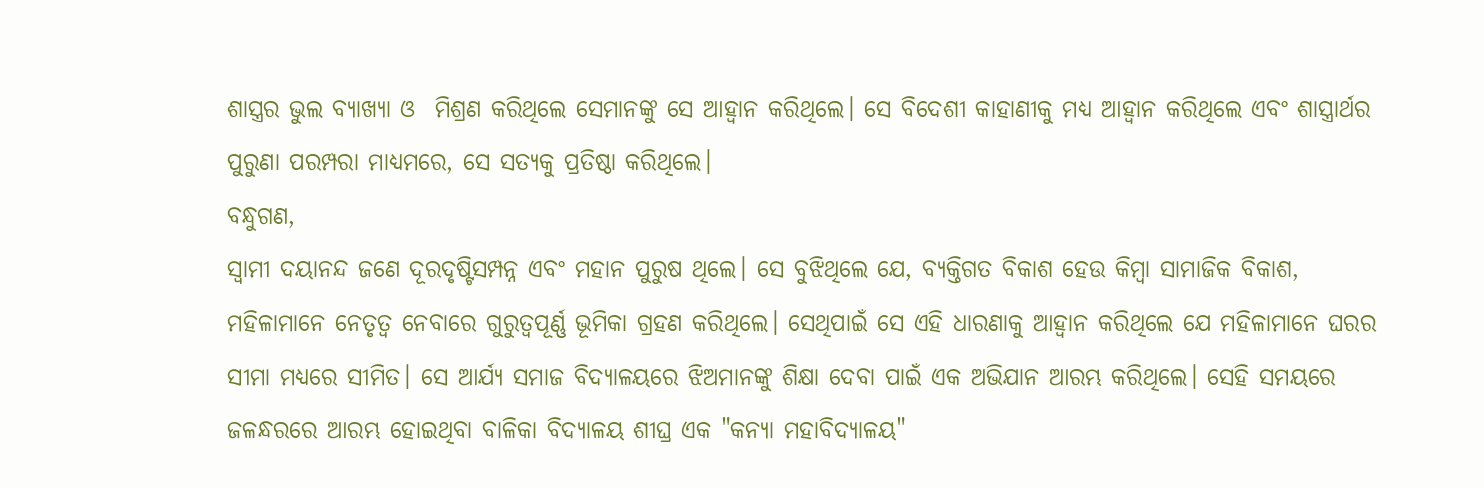ଶାସ୍ତ୍ରର ଭୁଲ ବ୍ୟାଖ୍ୟା ଓ  ମିଶ୍ରଣ କରିଥିଲେ ସେମାନଙ୍କୁ ସେ ଆହ୍ବାନ କରିଥିଲେ। ସେ ବିଦେଶୀ କାହାଣୀକୁ ମଧ୍ୟ ଆହ୍ବାନ କରିଥିଲେ ଏବଂ ଶାସ୍ତ୍ରାର୍ଥର ପୁରୁଣା ପରମ୍ପରା ମାଧ୍ୟମରେ, ସେ ସତ୍ୟକୁ ପ୍ରତିଷ୍ଠା କରିଥିଲେ।
ବନ୍ଧୁଗଣ,
ସ୍ୱାମୀ ଦୟାନନ୍ଦ ଜଣେ ଦୂରଦୃଷ୍ଟିସମ୍ପନ୍ନ ଏବଂ ମହାନ ପୁରୁଷ ଥିଲେ। ସେ ବୁଝିଥିଲେ ଯେ, ବ୍ୟକ୍ତିଗତ ବିକାଶ ହେଉ କିମ୍ବା ସାମାଜିକ ବିକାଶ, ମହିଳାମାନେ ନେତୃତ୍ୱ ନେବାରେ ଗୁରୁତ୍ୱପୂର୍ଣ୍ଣ ଭୂମିକା ଗ୍ରହଣ କରିଥିଲେ। ସେଥିପାଇଁ ସେ ଏହି ଧାରଣାକୁ ଆହ୍ବାନ କରିଥିଲେ ଯେ ମହିଳାମାନେ ଘରର ସୀମା ମଧ୍ୟରେ ସୀମିତ। ସେ ଆର୍ଯ୍ୟ ସମାଜ ବିଦ୍ୟାଳୟରେ ଝିଅମାନଙ୍କୁ ଶିକ୍ଷା ଦେବା ପାଇଁ ଏକ ଅଭିଯାନ ଆରମ୍ଭ କରିଥିଲେ। ସେହି ସମୟରେ ଜଳନ୍ଧରରେ ଆରମ୍ଭ ହୋଇଥିବା ବାଳିକା ବିଦ୍ୟାଳୟ ଶୀଘ୍ର ଏକ "କନ୍ୟା ମହାବିଦ୍ୟାଳୟ"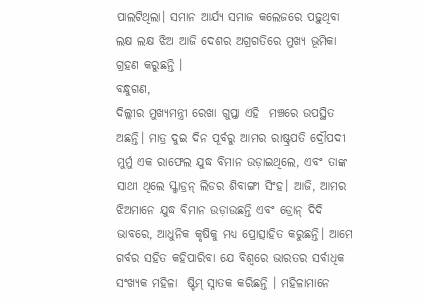ପାଲଟିଥିଲା। ସମାନ ଆର୍ଯ୍ୟ ସମାଜ କଲେଜରେ ପଢ଼ୁଥିବା ଲକ୍ଷ ଲକ୍ଷ ଝିଅ ଆଜି ଦେଶର ଅଗ୍ରଗତିରେ ମୁଖ୍ୟ ଭୂମିକା ଗ୍ରହଣ କରୁଛନ୍ତି ।
ବନ୍ଧୁଗଣ,
ଦିଲ୍ଲୀର ମୁଖ୍ୟମନ୍ତ୍ରୀ ରେଖା ଗୁପ୍ତା ଏହି  ମଞ୍ଚରେ ଉପସ୍ଥିତ ଅଛନ୍ତି। ମାତ୍ର ଦୁଇ ଦିନ ପୂର୍ବରୁ ଆମର ରାଷ୍ଟ୍ରପତି ଦ୍ରୌପଦୀ ମୁର୍ମୁ ଏକ ରାଫେଲ ଯୁଦ୍ଧ ବିମାନ ଉଡ଼ାଇଥିଲେ, ଏବଂ ତାଙ୍କ ସାଥୀ ଥିଲେ ସ୍କ୍ବାଡ୍ରନ୍ ଲିଡର ଶିବାଙ୍ଗୀ ସିଂହ। ଆଜି, ଆମର ଝିଅମାନେ ଯୁଦ୍ଧ ବିମାନ ଉଡ଼ାଉଛନ୍ତି ଏବଂ ଡ୍ରୋନ୍ ଦିଦି ଭାବରେ, ଆଧୁନିକ କୃଷିକୁ ମଧ୍ୟ ପ୍ରୋତ୍ସାହିତ କରୁଛନ୍ତି। ଆମେ ଗର୍ବର ସହିତ କହିପାରିବା ଯେ ବିଶ୍ୱରେ ଭାରତର ସର୍ବାଧିକ ସଂଖ୍ୟକ ମହିଳା  ଷ୍ଟିମ୍ ସ୍ନାତକ କରିଛନ୍ତି । ମହିଳାମାନେ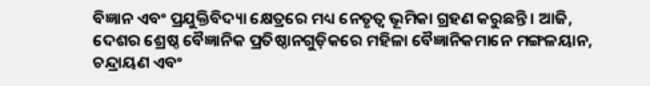ବିଜ୍ଞାନ ଏବଂ ପ୍ରଯୁକ୍ତିବିଦ୍ୟା କ୍ଷେତ୍ରରେ ମଧ୍ୟ ନେତୃତ୍ୱ ଭୂମିକା ଗ୍ରହଣ କରୁଛନ୍ତି। ଆଜି, ଦେଶର ଶ୍ରେଷ୍ଠ ବୈଜ୍ଞାନିକ ପ୍ରତିଷ୍ଠାନଗୁଡ଼ିକରେ ମହିଳା ବୈଜ୍ଞାନିକମାନେ ମଙ୍ଗଳୟାନ, ଚନ୍ଦ୍ରାୟଣ ଏବଂ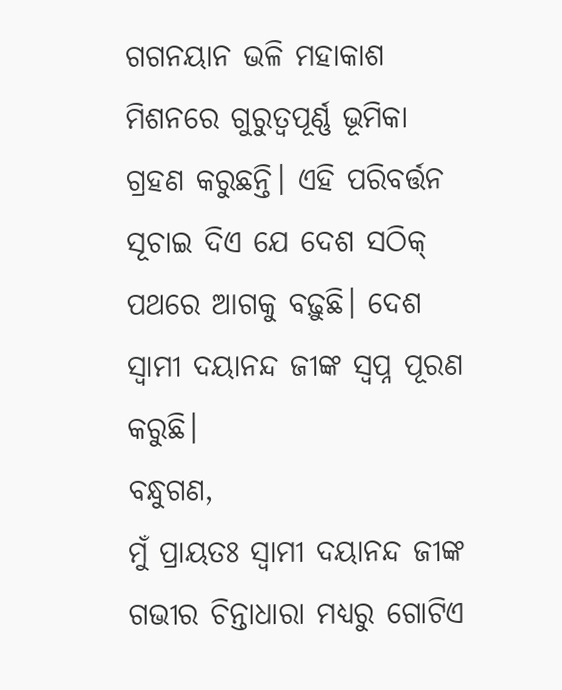ଗଗନୟାନ ଭଳି ମହାକାଶ ମିଶନରେ ଗୁରୁତ୍ୱପୂର୍ଣ୍ଣ ଭୂମିକା ଗ୍ରହଣ କରୁଛନ୍ତି। ଏହି ପରିବର୍ତ୍ତନ ସୂଚାଇ ଦିଏ ଯେ ଦେଶ ସଠିକ୍ ପଥରେ ଆଗକୁ ବଢ଼ୁଛି। ଦେଶ ସ୍ୱାମୀ ଦୟାନନ୍ଦ ଜୀଙ୍କ ସ୍ୱପ୍ନ ପୂରଣ କରୁଛି।
ବନ୍ଧୁଗଣ,
ମୁଁ ପ୍ରାୟତଃ ସ୍ୱାମୀ ଦୟାନନ୍ଦ ଜୀଙ୍କ ଗଭୀର ଚିନ୍ତାଧାରା ମଧ୍ୟରୁ ଗୋଟିଏ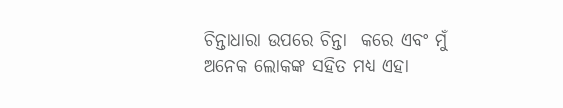ଚିନ୍ତାଧାରା ଉପରେ ଚିନ୍ତା  କରେ ଏବଂ ମୁଁ ଅନେକ ଲୋକଙ୍କ ସହିତ ମଧ୍ୟ ଏହା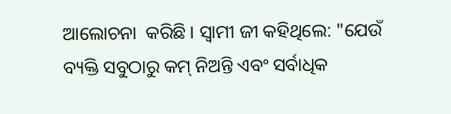ଆଲୋଚନା  କରିଛି। ସ୍ୱାମୀ ଜୀ କହିଥିଲେ: "ଯେଉଁ ବ୍ୟକ୍ତି ସବୁଠାରୁ କମ୍ ନିଅନ୍ତି ଏବଂ ସର୍ବାଧିକ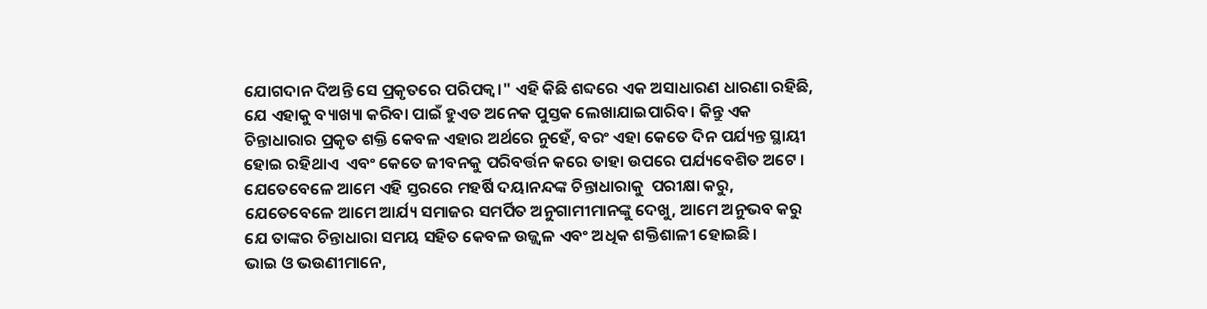ଯୋଗଦାନ ଦିଅନ୍ତି ସେ ପ୍ରକୃତରେ ପରିପକ୍ୱ।" ଏହି କିଛି ଶବ୍ଦରେ ଏକ ଅସାଧାରଣ ଧାରଣା ରହିଛି, ଯେ ଏହାକୁ ବ୍ୟାଖ୍ୟା କରିବା ପାଇଁ ହୁଏତ ଅନେକ ପୁସ୍ତକ ଲେଖାଯାଇପାରିବ। କିନ୍ତୁ ଏକ ଚିନ୍ତାଧାରାର ପ୍ରକୃତ ଶକ୍ତି କେବଳ ଏହାର ଅର୍ଥରେ ନୁହେଁ, ବରଂ ଏହା କେତେ ଦିନ ପର୍ଯ୍ୟନ୍ତ ସ୍ଥାୟୀ ହୋଇ ରହିଥାଏ  ଏବଂ କେତେ ଜୀବନକୁ ପରିବର୍ତ୍ତନ କରେ ତାହା ଉପରେ ପର୍ଯ୍ୟବେଶିତ ଅଟେ ।  ଯେତେବେଳେ ଆମେ ଏହି ସ୍ତରରେ ମହର୍ଷି ଦୟାନନ୍ଦଙ୍କ ଚିନ୍ତାଧାରାକୁ  ପରୀକ୍ଷା କରୁ, ଯେତେବେଳେ ଆମେ ଆର୍ଯ୍ୟ ସମାଜର ସମର୍ପିତ ଅନୁଗାମୀମାନଙ୍କୁ ଦେଖୁ, ଆମେ ଅନୁଭବ କରୁ ଯେ ତାଙ୍କର ଚିନ୍ତାଧାରା ସମୟ ସହିତ କେବଳ ଉଜ୍ଜ୍ୱଳ ଏବଂ ଅଧିକ ଶକ୍ତିଶାଳୀ ହୋଇଛି।
ଭାଇ ଓ ଭଉଣୀମାନେ,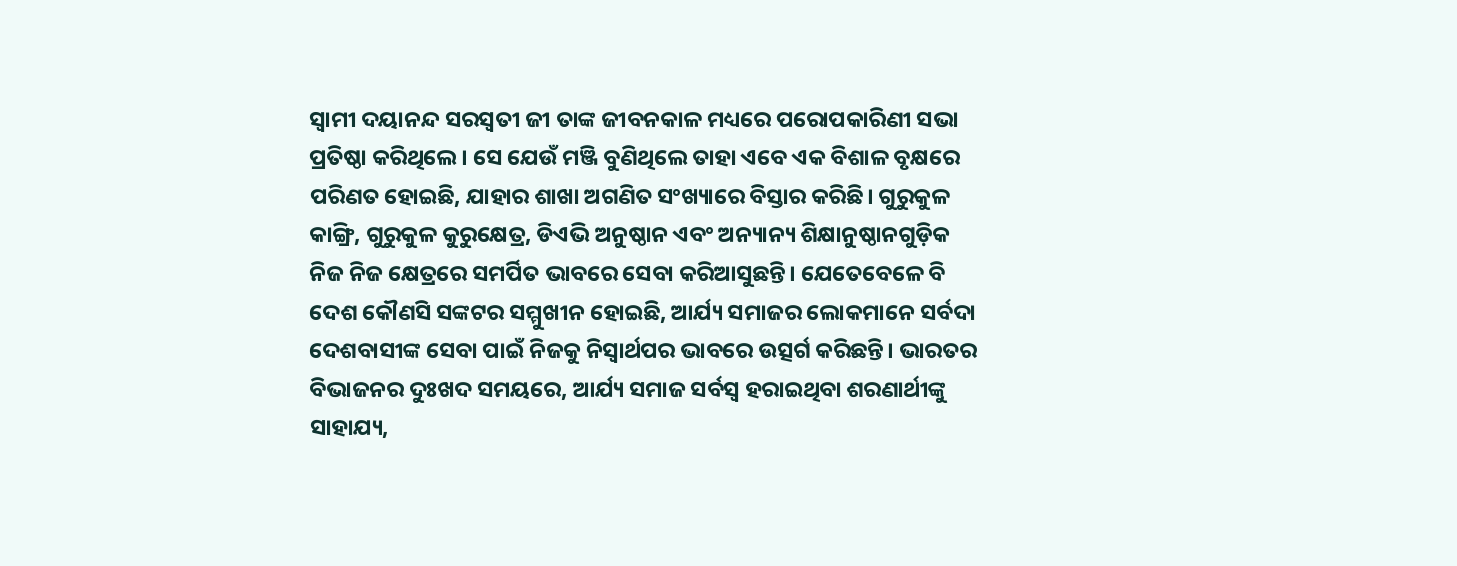ସ୍ୱାମୀ ଦୟାନନ୍ଦ ସରସ୍ୱତୀ ଜୀ ତାଙ୍କ ଜୀବନକାଳ ମଧ୍ୟରେ ପରୋପକାରିଣୀ ସଭା ପ୍ରତିଷ୍ଠା କରିଥିଲେ। ସେ ଯେଉଁ ମଞ୍ଜି ବୁଣିଥିଲେ ତାହା ଏବେ ଏକ ବିଶାଳ ବୃକ୍ଷରେ ପରିଣତ ହୋଇଛି, ଯାହାର ଶାଖା ଅଗଣିତ ସଂଖ୍ୟାରେ ବିସ୍ତାର କରିଛି। ଗୁରୁକୁଳ କାଙ୍ଗ୍ରି, ଗୁରୁକୁଳ କୁରୁକ୍ଷେତ୍ର, ଡିଏଭି ଅନୁଷ୍ଠାନ ଏବଂ ଅନ୍ୟାନ୍ୟ ଶିକ୍ଷାନୁଷ୍ଠାନଗୁଡ଼ିକ ନିଜ ନିଜ କ୍ଷେତ୍ରରେ ସମର୍ପିତ ଭାବରେ ସେବା କରିଆସୁଛନ୍ତି। ଯେତେବେଳେ ବି ଦେଶ କୌଣସି ସଙ୍କଟର ସମ୍ମୁଖୀନ ହୋଇଛି, ଆର୍ଯ୍ୟ ସମାଜର ଲୋକମାନେ ସର୍ବଦା ଦେଶବାସୀଙ୍କ ସେବା ପାଇଁ ନିଜକୁ ନିସ୍ୱାର୍ଥପର ଭାବରେ ଉତ୍ସର୍ଗ କରିଛନ୍ତି। ଭାରତର ବିଭାଜନର ଦୁଃଖଦ ସମୟରେ, ଆର୍ଯ୍ୟ ସମାଜ ସର୍ବସ୍ୱ ହରାଇଥିବା ଶରଣାର୍ଥୀଙ୍କୁ ସାହାଯ୍ୟ,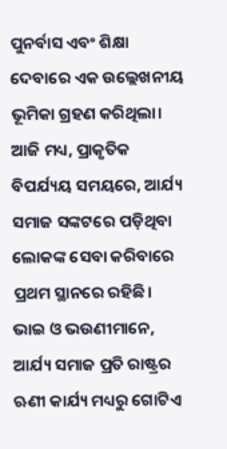ପୁନର୍ବାସ ଏବଂ ଶିକ୍ଷା ଦେବାରେ ଏକ ଉଲ୍ଲେଖନୀୟ ଭୂମିକା ଗ୍ରହଣ କରିଥିଲା। ଆଜି ମଧ୍ୟ, ପ୍ରାକୃତିକ ବିପର୍ଯ୍ୟୟ ସମୟରେ, ଆର୍ଯ୍ୟ ସମାଜ ସଙ୍କଟରେ ପଡ଼ିଥିବା ଲୋକଙ୍କ ସେବା କରିବାରେ ପ୍ରଥମ ସ୍ଥାନରେ ରହିଛି।
ଭାଇ ଓ ଭଉଣୀମାନେ,
ଆର୍ଯ୍ୟ ସମାଜ ପ୍ରତି ରାଷ୍ଟ୍ରର ଋଣୀ କାର୍ଯ୍ୟ ମଧ୍ୟରୁ ଗୋଟିଏ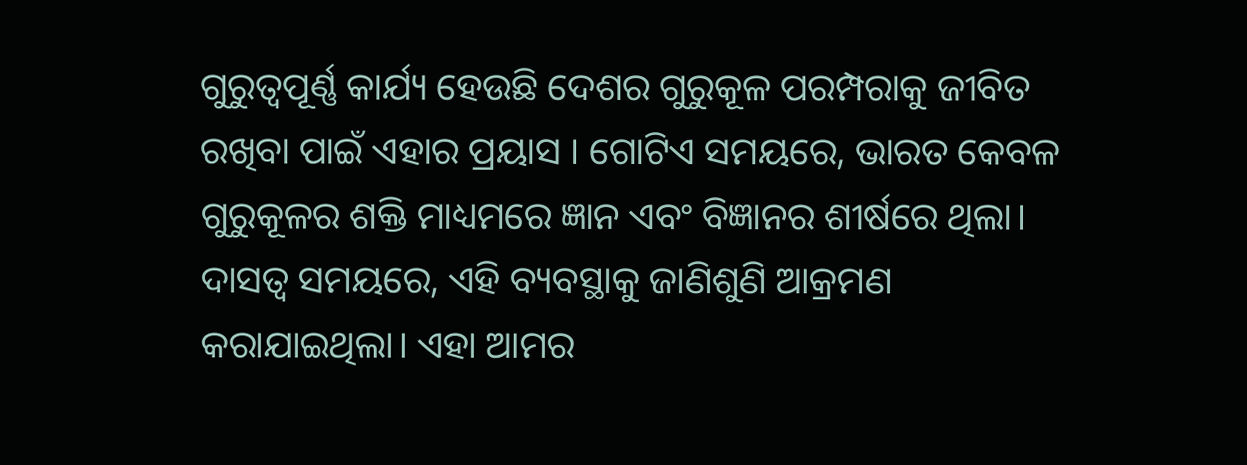ଗୁରୁତ୍ୱପୂର୍ଣ୍ଣ କାର୍ଯ୍ୟ ହେଉଛି ଦେଶର ଗୁରୁକୂଳ ପରମ୍ପରାକୁ ଜୀବିତ ରଖିବା ପାଇଁ ଏହାର ପ୍ରୟାସ । ଗୋଟିଏ ସମୟରେ, ଭାରତ କେବଳ ଗୁରୁକୂଳର ଶକ୍ତି ମାଧ୍ୟମରେ ଜ୍ଞାନ ଏବଂ ବିଜ୍ଞାନର ଶୀର୍ଷରେ ଥିଲା। ଦାସତ୍ୱ ସମୟରେ, ଏହି ବ୍ୟବସ୍ଥାକୁ ଜାଣିଶୁଣି ଆକ୍ରମଣ କରାଯାଇଥିଲା। ଏହା ଆମର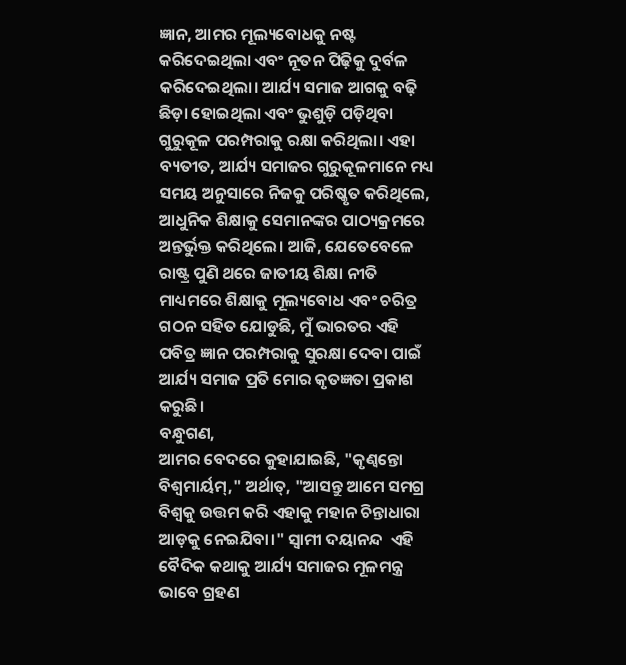ଜ୍ଞାନ, ଆମର ମୂଲ୍ୟବୋଧକୁ ନଷ୍ଟ କରିଦେଇଥିଲା ଏବଂ ନୂତନ ପିଢ଼ିକୁ ଦୁର୍ବଳ କରିଦେଇଥିଲା। ଆର୍ଯ୍ୟ ସମାଜ ଆଗକୁ ବଢ଼ି ଛିଡ଼ା ହୋଇଥିଲା ଏବଂ ଭୁଶୁଡ଼ି ପଡ଼ିଥିବା ଗୁରୁକୂଳ ପରମ୍ପରାକୁ ରକ୍ଷା କରିଥିଲା। ଏହା ବ୍ୟତୀତ, ଆର୍ଯ୍ୟ ସମାଜର ଗୁରୁକୂଳମାନେ ମଧ୍ୟ ସମୟ ଅନୁସାରେ ନିଜକୁ ପରିଷ୍କୃତ କରିଥିଲେ, ଆଧୁନିକ ଶିକ୍ଷାକୁ ସେମାନଙ୍କର ପାଠ୍ୟକ୍ରମରେ ଅନ୍ତର୍ଭୁକ୍ତ କରିଥିଲେ। ଆଜି, ଯେତେବେଳେ ରାଷ୍ଟ୍ର ପୁଣି ଥରେ ଜାତୀୟ ଶିକ୍ଷା ନୀତି ମାଧ୍ୟମରେ ଶିକ୍ଷାକୁ ମୂଲ୍ୟବୋଧ ଏବଂ ଚରିତ୍ର ଗଠନ ସହିତ ଯୋଡୁଛି, ମୁଁ ଭାରତର ଏହି ପବିତ୍ର ଜ୍ଞାନ ପରମ୍ପରାକୁ ସୁରକ୍ଷା ଦେବା ପାଇଁ ଆର୍ଯ୍ୟ ସମାଜ ପ୍ରତି ମୋର କୃତଜ୍ଞତା ପ୍ରକାଶ କରୁଛି।
ବନ୍ଧୁଗଣ,
ଆମର ବେଦରେ କୁହାଯାଇଛି, "କୃଣ୍ୱନ୍ତୋ ବିଶ୍ୱମାର୍ୟମ୍," ଅର୍ଥାତ୍, "ଆସନ୍ତୁ ଆମେ ସମଗ୍ର ବିଶ୍ୱକୁ ଉତ୍ତମ କରି ଏହାକୁ ମହାନ ଚିନ୍ତାଧାରା ଆଡ଼କୁ ନେଇଯିବା।" ସ୍ୱାମୀ ଦୟାନନ୍ଦ  ଏହି ବୈଦିକ କଥାକୁ ଆର୍ଯ୍ୟ ସମାଜର ମୂଳମନ୍ତ୍ର ଭାବେ ଗ୍ରହଣ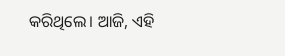କରିଥିଲେ। ଆଜି, ଏହି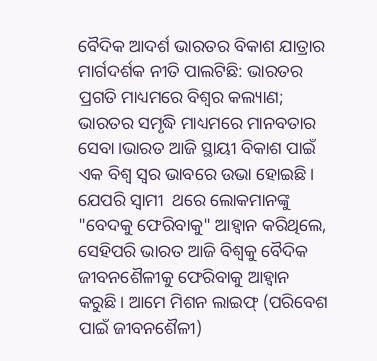ବୈଦିକ ଆଦର୍ଶ ଭାରତର ବିକାଶ ଯାତ୍ରାର ମାର୍ଗଦର୍ଶକ ନୀତି ପାଲଟିଛି: ଭାରତର ପ୍ରଗତି ମାଧ୍ୟମରେ ବିଶ୍ୱର କଲ୍ୟାଣ; ଭାରତର ସମୃଦ୍ଧି ମାଧ୍ୟମରେ ମାନବତାର ସେବା।ଭାରତ ଆଜି ସ୍ଥାୟୀ ବିକାଶ ପାଇଁ ଏକ ବିଶ୍ୱ ସ୍ୱର ଭାବରେ ଉଭା ହୋଇଛି। ଯେପରି ସ୍ୱାମୀ  ଥରେ ଲୋକମାନଙ୍କୁ "ବେଦକୁ ଫେରିବାକୁ" ଆହ୍ୱାନ କରିଥିଲେ, ସେହିପରି ଭାରତ ଆଜି ବିଶ୍ୱକୁ ବୈଦିକ ଜୀବନଶୈଳୀକୁ ଫେରିବାକୁ ଆହ୍ୱାନ କରୁଛି। ଆମେ ମିଶନ ଲାଇଫ୍ (ପରିବେଶ ପାଇଁ ଜୀବନଶୈଳୀ)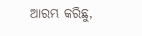ଆରମ୍ଭ କରିଛୁ,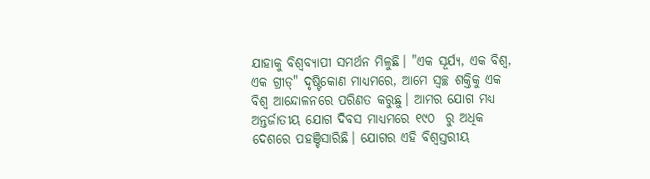ଯାହାକୁ ବିଶ୍ୱବ୍ୟାପୀ ସମର୍ଥନ ମିଳୁଛି। "ଏକ ସୂର୍ଯ୍ୟ, ଏକ ବିଶ୍ୱ, ଏକ ଗ୍ରୀଡ୍" ଦୃଷ୍ଟିକୋଣ ମାଧ୍ୟମରେ, ଆମେ ସ୍ୱଚ୍ଛ ଶକ୍ତିକୁ ଏକ ବିଶ୍ୱ ଆନ୍ଦୋଳନରେ ପରିଣତ କରୁଛୁ। ଆମର ଯୋଗ ମଧ୍ୟ ଅନ୍ତର୍ଜାତୀୟ ଯୋଗ ଦିବସ ମାଧ୍ୟମରେ ୧୯୦  ରୁ ଅଧିକ ଦେଶରେ ପହଞ୍ଚିସାରିଛି। ଯୋଗର ଏହି ବିଶ୍ୱସ୍ତରୀୟ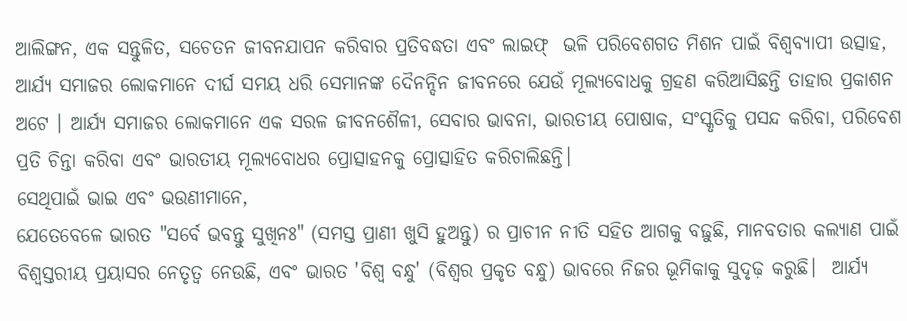ଆଲିଙ୍ଗନ, ଏକ ସନ୍ତୁଳିତ, ସଚେତନ ଜୀବନଯାପନ କରିବାର ପ୍ରତିବଦ୍ଧତା ଏବଂ ଲାଇଫ୍  ଭଳି ପରିବେଶଗତ ମିଶନ ପାଇଁ ବିଶ୍ୱବ୍ୟାପୀ ଉତ୍ସାହ, ଆର୍ଯ୍ୟ ସମାଜର ଲୋକମାନେ ଦୀର୍ଘ ସମୟ ଧରି ସେମାନଙ୍କ ଦୈନନ୍ଦିନ ଜୀବନରେ ଯେଉଁ ମୂଲ୍ୟବୋଧକୁ ଗ୍ରହଣ କରିଆସିଛନ୍ତି ତାହାର ପ୍ରକାଶନ ଅଟେ । ଆର୍ଯ୍ୟ ସମାଜର ଲୋକମାନେ ଏକ ସରଳ ଜୀବନଶୈଳୀ, ସେବାର ଭାବନା, ଭାରତୀୟ ପୋଷାକ, ସଂସ୍କୃତିକୁ ପସନ୍ଦ କରିବା, ପରିବେଶ ପ୍ରତି ଚିନ୍ତା କରିବା ଏବଂ ଭାରତୀୟ ମୂଲ୍ୟବୋଧର ପ୍ରୋତ୍ସାହନକୁ ପ୍ରୋତ୍ସାହିତ କରିଚାଲିଛନ୍ତି।
ସେଥିପାଇଁ ଭାଇ ଏବଂ ଭଉଣୀମାନେ,
ଯେତେବେଳେ ଭାରତ "ସର୍ବେ ଭବନ୍ତୁ ସୁଖିନଃ" (ସମସ୍ତ ପ୍ରାଣୀ ଖୁସି ହୁଅନ୍ତୁ) ର ପ୍ରାଚୀନ ନୀତି ସହିତ ଆଗକୁ ବଢ଼ୁଛି, ମାନବତାର କଲ୍ୟାଣ ପାଇଁ ବିଶ୍ୱସ୍ତରୀୟ ପ୍ରୟାସର ନେତୃତ୍ୱ ନେଉଛି, ଏବଂ ଭାରତ 'ବିଶ୍ୱ ବନ୍ଧୁ' (ବିଶ୍ୱର ପ୍ରକୃତ ବନ୍ଧୁ) ଭାବରେ ନିଜର ଭୂମିକାକୁ ସୁଦୃଢ଼ କରୁଛି।  ଆର୍ଯ୍ୟ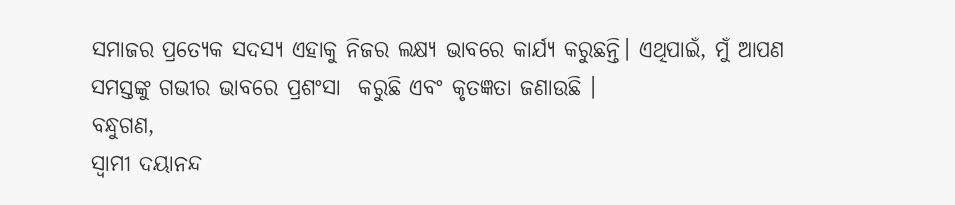ସମାଜର ପ୍ରତ୍ୟେକ ସଦସ୍ୟ ଏହାକୁ ନିଜର ଲକ୍ଷ୍ୟ ଭାବରେ କାର୍ଯ୍ୟ କରୁଛନ୍ତି। ଏଥିପାଇଁ, ମୁଁ ଆପଣ ସମସ୍ତଙ୍କୁ ଗଭୀର ଭାବରେ ପ୍ରଶଂସା  କରୁଛି ଏବଂ କୃତଜ୍ଞତା ଜଣାଉଛି ।
ବନ୍ଧୁଗଣ,
ସ୍ୱାମୀ ଦୟାନନ୍ଦ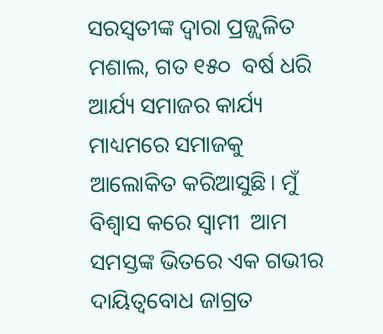ସରସ୍ୱତୀଙ୍କ ଦ୍ୱାରା ପ୍ରଜ୍ଜ୍ୱଳିତ ମଶାଲ, ଗତ ୧୫୦  ବର୍ଷ ଧରି ଆର୍ଯ୍ୟ ସମାଜର କାର୍ଯ୍ୟ ମାଧ୍ୟମରେ ସମାଜକୁ ଆଲୋକିତ କରିଆସୁଛି। ମୁଁ ବିଶ୍ୱାସ କରେ ସ୍ୱାମୀ  ଆମ ସମସ୍ତଙ୍କ ଭିତରେ ଏକ ଗଭୀର ଦାୟିତ୍ୱବୋଧ ଜାଗ୍ରତ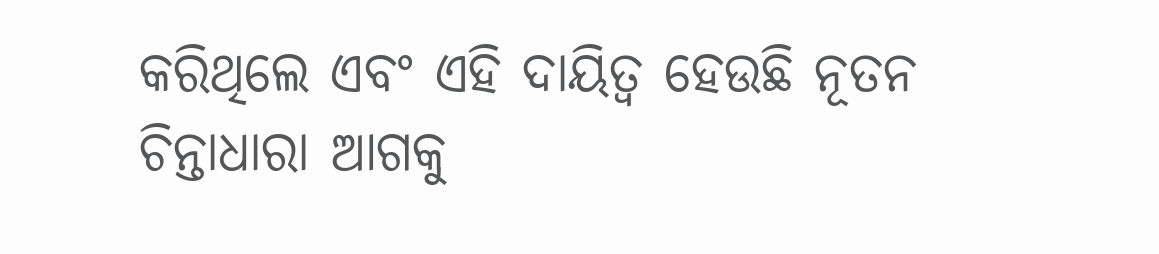କରିଥିଲେ ଏବଂ ଏହି ଦାୟିତ୍ୱ ହେଉଛି ନୂତନ ଚିନ୍ତାଧାରା ଆଗକୁ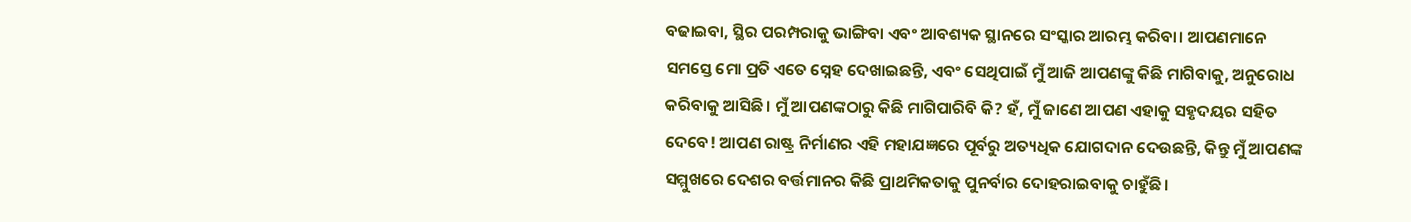ବଢାଇବା, ସ୍ଥିର ପରମ୍ପରାକୁ ଭାଙ୍ଗିବା ଏବଂ ଆବଶ୍ୟକ ସ୍ଥାନରେ ସଂସ୍କାର ଆରମ୍ଭ କରିବା। ଆପଣମାନେ ସମସ୍ତେ ମୋ ପ୍ରତି ଏତେ ସ୍ନେହ ଦେଖାଇଛନ୍ତି, ଏବଂ ସେଥିପାଇଁ ମୁଁ ଆଜି ଆପଣଙ୍କୁ କିଛି ମାଗିବାକୁ, ଅନୁରୋଧ କରିବାକୁ ଆସିଛି। ମୁଁ ଆପଣଙ୍କଠାରୁ କିଛି ମାଗିପାରିବି କି? ହଁ, ମୁଁ ଜାଣେ ଆପଣ ଏହାକୁ ସହୃଦୟର ସହିତ ଦେବେ! ଆପଣ ରାଷ୍ଟ୍ର ନିର୍ମାଣର ଏହି ମହାଯଜ୍ଞରେ ପୂର୍ବରୁ ଅତ୍ୟଧିକ ଯୋଗଦାନ ଦେଉଛନ୍ତି, କିନ୍ତୁ ମୁଁ ଆପଣଙ୍କ ସମ୍ମୁଖରେ ଦେଶର ବର୍ତ୍ତମାନର କିଛି ପ୍ରାଥମିକତାକୁ ପୁନର୍ବାର ଦୋହରାଇବାକୁ ଚାହୁଁଛି।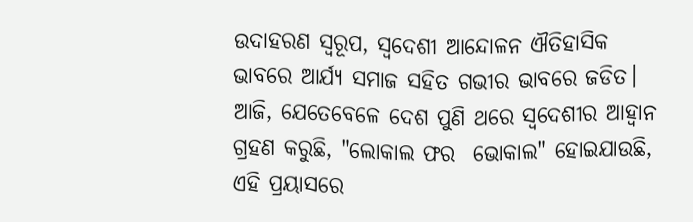ଉଦାହରଣ ସ୍ୱରୂପ, ସ୍ୱଦେଶୀ ଆନ୍ଦୋଳନ ଐତିହାସିକ ଭାବରେ ଆର୍ଯ୍ୟ ସମାଜ ସହିତ ଗଭୀର ଭାବରେ ଜଡିତ। ଆଜି, ଯେତେବେଳେ ଦେଶ ପୁଣି ଥରେ ସ୍ୱଦେଶୀର ଆହ୍ୱାନ ଗ୍ରହଣ କରୁଛି, "ଲୋକାଲ ଫର  ଭୋକାଲ" ହୋଇଯାଉଛି, ଏହି ପ୍ରୟାସରେ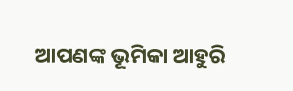ଆପଣଙ୍କ ଭୂମିକା ଆହୁରି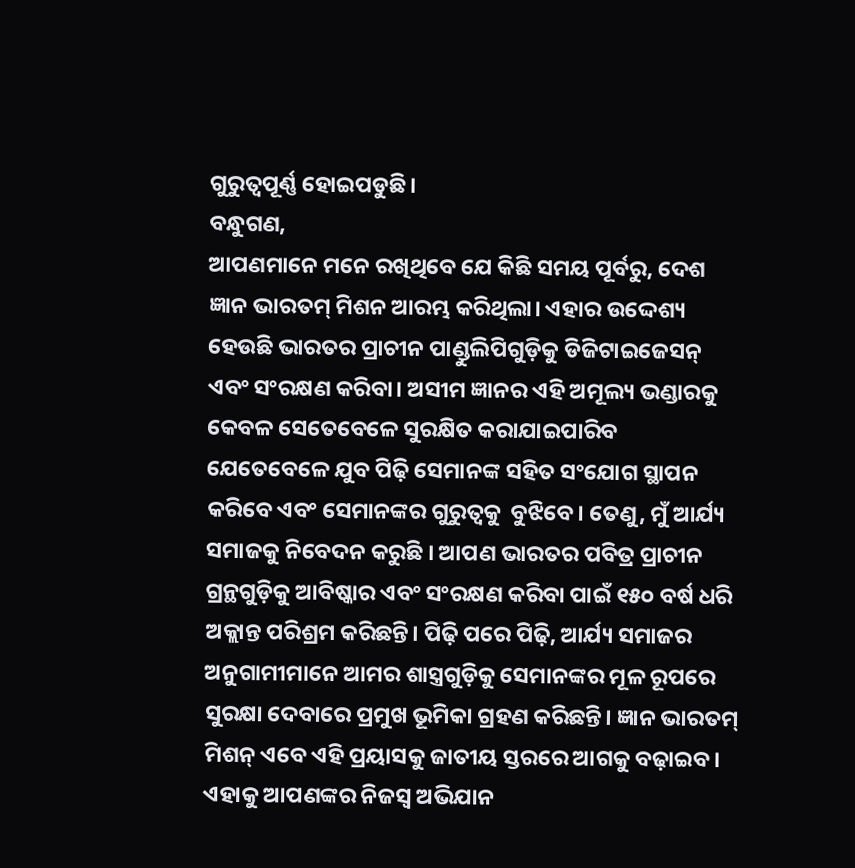ଗୁରୁତ୍ୱପୂର୍ଣ୍ଣ ହୋଇପଡୁଛି।
ବନ୍ଧୁଗଣ,
ଆପଣମାନେ ମନେ ରଖିଥିବେ ଯେ କିଛି ସମୟ ପୂର୍ବରୁ, ଦେଶ ଜ୍ଞାନ ଭାରତମ୍ ମିଶନ ଆରମ୍ଭ କରିଥିଲା। ଏହାର ଉଦ୍ଦେଶ୍ୟ ହେଉଛି ଭାରତର ପ୍ରାଚୀନ ପାଣ୍ଡୁଲିପିଗୁଡ଼ିକୁ ଡିଜିଟାଇଜେସନ୍ ଏବଂ ସଂରକ୍ଷଣ କରିବା। ଅସୀମ ଜ୍ଞାନର ଏହି ଅମୂଲ୍ୟ ଭଣ୍ଡାରକୁ କେବଳ ସେତେବେଳେ ସୁରକ୍ଷିତ କରାଯାଇପାରିବ ଯେତେବେଳେ ଯୁବ ପିଢ଼ି ସେମାନଙ୍କ ସହିତ ସଂଯୋଗ ସ୍ଥାପନ କରିବେ ଏବଂ ସେମାନଙ୍କର ଗୁରୁତ୍ୱକୁ  ବୁଝିବେ। ତେଣୁ, ମୁଁ ଆର୍ଯ୍ୟ ସମାଜକୁ ନିବେଦନ କରୁଛି । ଆପଣ ଭାରତର ପବିତ୍ର ପ୍ରାଚୀନ ଗ୍ରନ୍ଥଗୁଡ଼ିକୁ ଆବିଷ୍କାର ଏବଂ ସଂରକ୍ଷଣ କରିବା ପାଇଁ ୧୫୦ ବର୍ଷ ଧରି ଅକ୍ଲାନ୍ତ ପରିଶ୍ରମ କରିଛନ୍ତି। ପିଢ଼ି ପରେ ପିଢ଼ି, ଆର୍ଯ୍ୟ ସମାଜର ଅନୁଗାମୀମାନେ ଆମର ଶାସ୍ତ୍ରଗୁଡ଼ିକୁ ସେମାନଙ୍କର ମୂଳ ରୂପରେ ସୁରକ୍ଷା ଦେବାରେ ପ୍ରମୁଖ ଭୂମିକା ଗ୍ରହଣ କରିଛନ୍ତି। ଜ୍ଞାନ ଭାରତମ୍ ମିଶନ୍ ଏବେ ଏହି ପ୍ରୟାସକୁ ଜାତୀୟ ସ୍ତରରେ ଆଗକୁ ବଢ଼ାଇବ। ଏହାକୁ ଆପଣଙ୍କର ନିଜସ୍ୱ ଅଭିଯାନ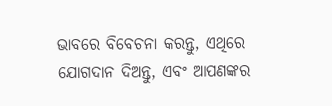ଭାବରେ ବିବେଚନା କରନ୍ତୁ, ଏଥିରେ ଯୋଗଦାନ ଦିଅନ୍ତୁ, ଏବଂ ଆପଣଙ୍କର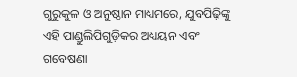ଗୁରୁକୁଳ ଓ ଅନୁଷ୍ଠାନ ମାଧ୍ୟମରେ, ଯୁବପିଢ଼ିଙ୍କୁ ଏହି ପାଣ୍ଡୁଲିପିଗୁଡ଼ିକର ଅଧ୍ୟୟନ ଏବଂ ଗବେଷଣା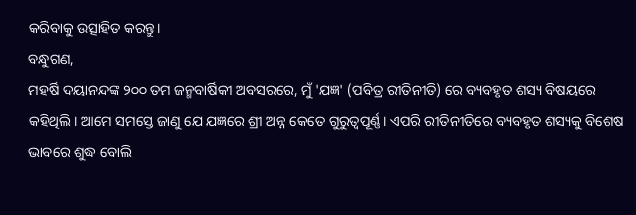କରିବାକୁ ଉତ୍ସାହିତ କରନ୍ତୁ।
ବନ୍ଧୁଗଣ,
ମହର୍ଷି ଦୟାନନ୍ଦଙ୍କ ୨୦୦ ତମ ଜନ୍ମବାର୍ଷିକୀ ଅବସରରେ, ମୁଁ 'ଯଜ୍ଞ' (ପବିତ୍ର ରୀତିନୀତି) ରେ ବ୍ୟବହୃତ ଶସ୍ୟ ବିଷୟରେ କହିଥିଲି। ଆମେ ସମସ୍ତେ ଜାଣୁ ଯେ ଯଜ୍ଞରେ ଶ୍ରୀ ଅନ୍ନ କେତେ ଗୁରୁତ୍ୱପୂର୍ଣ୍ଣ। ଏପରି ରୀତିନୀତିରେ ବ୍ୟବହୃତ ଶସ୍ୟକୁ ବିଶେଷ ଭାବରେ ଶୁଦ୍ଧ ବୋଲି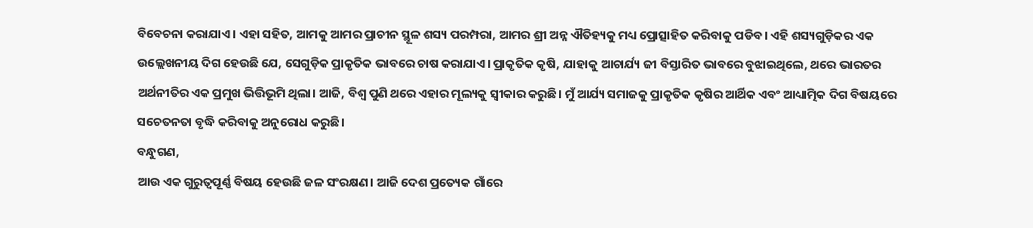ବିବେଚନା କରାଯାଏ। ଏହା ସହିତ, ଆମକୁ ଆମର ପ୍ରାଚୀନ ସ୍ଥୂଳ ଶସ୍ୟ ପରମ୍ପରା, ଆମର ଶ୍ରୀ ଅନ୍ନ ଐତିହ୍ୟକୁ ମଧ୍ୟ ପ୍ରୋତ୍ସାହିତ କରିବାକୁ ପଡିବ। ଏହି ଶସ୍ୟଗୁଡ଼ିକର ଏକ ଉଲ୍ଲେଖନୀୟ ଦିଗ ହେଉଛି ଯେ, ସେଗୁଡ଼ିକ ପ୍ରାକୃତିକ ଭାବରେ ଚାଷ କରାଯାଏ। ପ୍ରାକୃତିକ କୃଷି, ଯାହାକୁ ଆଚାର୍ଯ୍ୟ ଜୀ ବିସ୍ତାରିତ ଭାବରେ ବୁଝାଇଥିଲେ, ଥରେ ଭାରତର ଅର୍ଥନୀତିର ଏକ ପ୍ରମୁଖ ଭିତ୍ତିଭୂମି ଥିଲା। ଆଜି, ବିଶ୍ୱ ପୁଣି ଥରେ ଏହାର ମୂଲ୍ୟକୁ ସ୍ୱୀକାର କରୁଛି। ମୁଁ ଆର୍ଯ୍ୟ ସମାଜକୁ ପ୍ରାକୃତିକ କୃଷିର ଆର୍ଥିକ ଏବଂ ଆଧ୍ୟାତ୍ମିକ ଦିଗ ବିଷୟରେ ସଚେତନତା ବୃଦ୍ଧି କରିବାକୁ ଅନୁରୋଧ କରୁଛି।
ବନ୍ଧୁଗଣ,
ଆଉ ଏକ ଗୁରୁତ୍ୱପୂର୍ଣ୍ଣ ବିଷୟ ହେଉଛି ଜଳ ସଂରକ୍ଷଣ। ଆଜି ଦେଶ ପ୍ରତ୍ୟେକ ଗାଁରେ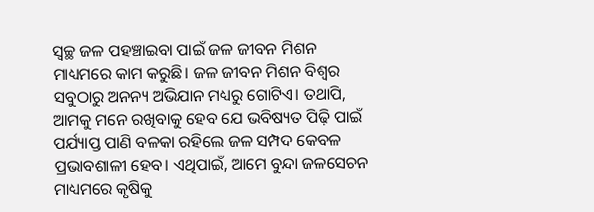ସ୍ୱଚ୍ଛ ଜଳ ପହଞ୍ଚାଇବା ପାଇଁ ଜଳ ଜୀବନ ମିଶନ ମାଧ୍ୟମରେ କାମ କରୁଛି। ଜଳ ଜୀବନ ମିଶନ ବିଶ୍ୱର ସବୁଠାରୁ ଅନନ୍ୟ ଅଭିଯାନ ମଧ୍ୟରୁ ଗୋଟିଏ। ତଥାପି, ଆମକୁ ମନେ ରଖିବାକୁ ହେବ ଯେ ଭବିଷ୍ୟତ ପିଢ଼ି ପାଇଁ ପର୍ଯ୍ୟାପ୍ତ ପାଣି ବଳକା ରହିଲେ ଜଳ ସମ୍ପଦ କେବଳ ପ୍ରଭାବଶାଳୀ ହେବ। ଏଥିପାଇଁ, ଆମେ ବୁନ୍ଦା ଜଳସେଚନ ମାଧ୍ୟମରେ କୃଷିକୁ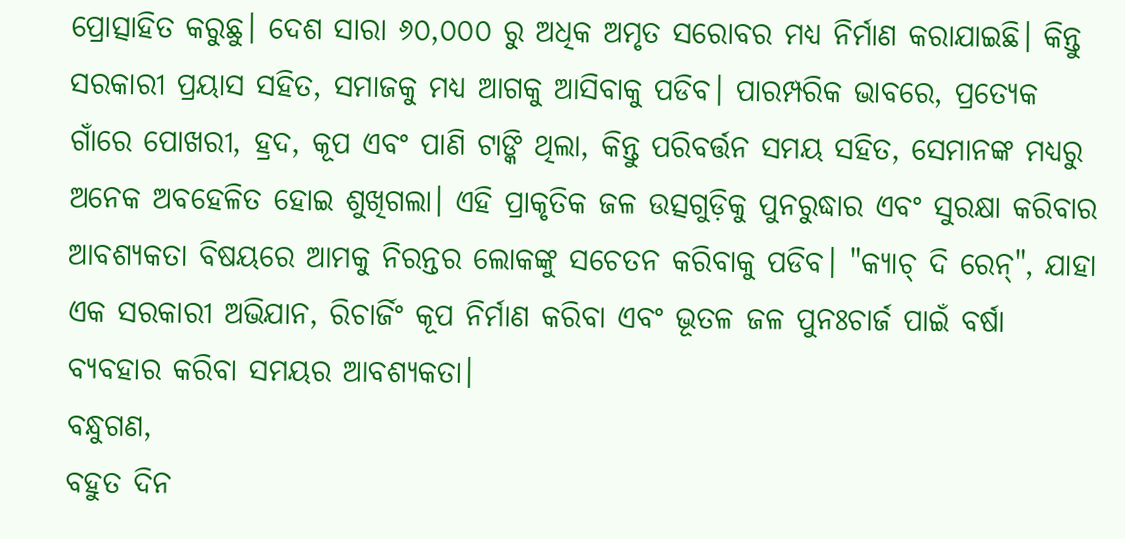ପ୍ରୋତ୍ସାହିତ କରୁଛୁ। ଦେଶ ସାରା ୬୦,୦୦୦ ରୁ ଅଧିକ ଅମୃତ ସରୋବର ମଧ୍ୟ ନିର୍ମାଣ କରାଯାଇଛି। କିନ୍ତୁ ସରକାରୀ ପ୍ରୟାସ ସହିତ, ସମାଜକୁ ମଧ୍ୟ ଆଗକୁ ଆସିବାକୁ ପଡିବ। ପାରମ୍ପରିକ ଭାବରେ, ପ୍ରତ୍ୟେକ ଗାଁରେ ପୋଖରୀ, ହ୍ରଦ, କୂପ ଏବଂ ପାଣି ଟାଙ୍କି ଥିଲା, କିନ୍ତୁ ପରିବର୍ତ୍ତନ ସମୟ ସହିତ, ସେମାନଙ୍କ ମଧ୍ୟରୁ ଅନେକ ଅବହେଳିତ ହୋଇ ଶୁଖିଗଲା। ଏହି ପ୍ରାକୃତିକ ଜଳ ଉତ୍ସଗୁଡ଼ିକୁ ପୁନରୁଦ୍ଧାର ଏବଂ ସୁରକ୍ଷା କରିବାର ଆବଶ୍ୟକତା ବିଷୟରେ ଆମକୁ ନିରନ୍ତର ଲୋକଙ୍କୁ ସଚେତନ କରିବାକୁ ପଡିବ। "କ୍ୟାଚ୍ ଦି ରେନ୍", ଯାହା ଏକ ସରକାରୀ ଅଭିଯାନ, ରିଚାର୍ଜିଂ କୂପ ନିର୍ମାଣ କରିବା ଏବଂ ଭୂତଳ ଜଳ ପୁନଃଚାର୍ଜ ପାଇଁ ବର୍ଷା ବ୍ୟବହାର କରିବା ସମୟର ଆବଶ୍ୟକତା।
ବନ୍ଧୁଗଣ,
ବହୁତ ଦିନ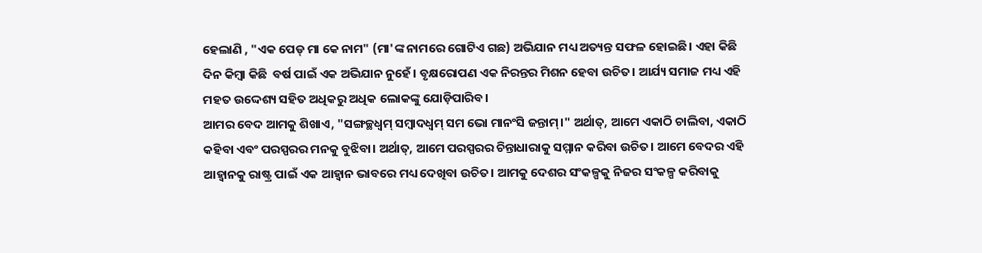ହେଲାଣି , "ଏକ ପେଡ୍ ମା କେ ନାମ" (ମା'ଙ୍କ ନାମରେ ଗୋଟିଏ ଗଛ) ଅଭିଯାନ ମଧ୍ୟ ଅତ୍ୟନ୍ତ ସଫଳ ହୋଇଛି। ଏହା କିଛି ଦିନ କିମ୍ବା କିଛି  ବର୍ଷ ପାଇଁ ଏକ ଅଭିଯାନ ନୁହେଁ। ବୃକ୍ଷରୋପଣ ଏକ ନିରନ୍ତର ମିଶନ ହେବା ଉଚିତ। ଆର୍ଯ୍ୟ ସମାଜ ମଧ୍ୟ ଏହି ମହତ ଉଦ୍ଦେଶ୍ୟ ସହିତ ଅଧିକରୁ ଅଧିକ ଲୋକଙ୍କୁ ଯୋଡ଼ିପାରିବ।
ଆମର ବେଦ ଆମକୁ ଶିଖାଏ, "ସଙ୍ଗଚ୍ଛଧ୍ଵମ୍ ସମ୍ବାଦଧ୍ଵମ୍ ସମ ଭୋ ମାନଂସି ଜନ୍ତାମ୍।" ଅର୍ଥାତ୍, ଆମେ ଏକାଠି ଚାଲିବା, ଏକାଠି କହିବା ଏବଂ ପରସ୍ପରର ମନକୁ ବୁଝିବା। ଅର୍ଥାତ୍, ଆମେ ପରସ୍ପରର ଚିନ୍ତାଧାରାକୁ ସମ୍ମାନ କରିବା ଉଚିତ। ଆମେ ବେଦର ଏହି ଆହ୍ୱାନକୁ ରାଷ୍ଟ୍ର ପାଇଁ ଏକ ଆହ୍ୱାନ ଭାବରେ ମଧ୍ୟ ଦେଖିବା ଉଚିତ। ଆମକୁ ଦେଶର ସଂକଳ୍ପକୁ ନିଜର ସଂକଳ୍ପ କରିବାକୁ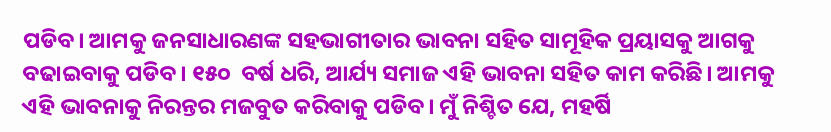ପଡିବ। ଆମକୁ ଜନସାଧାରଣଙ୍କ ସହଭାଗୀତାର ଭାବନା ସହିତ ସାମୂହିକ ପ୍ରୟାସକୁ ଆଗକୁ ବଢାଇବାକୁ ପଡିବ। ୧୫୦  ବର୍ଷ ଧରି, ଆର୍ଯ୍ୟ ସମାଜ ଏହି ଭାବନା ସହିତ କାମ କରିଛି। ଆମକୁ ଏହି ଭାବନାକୁ ନିରନ୍ତର ମଜବୁତ କରିବାକୁ ପଡିବ। ମୁଁ ନିଶ୍ଚିତ ଯେ, ମହର୍ଷି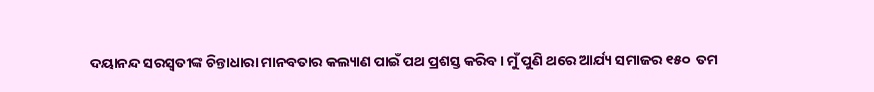ଦୟାନନ୍ଦ ସରସ୍ୱତୀଙ୍କ ଚିନ୍ତାଧାରା ମାନବତାର କଲ୍ୟାଣ ପାଇଁ ପଥ ପ୍ରଶସ୍ତ କରିବ। ମୁଁ ପୁଣି ଥରେ ଆର୍ଯ୍ୟ ସମାଜର ୧୫୦  ତମ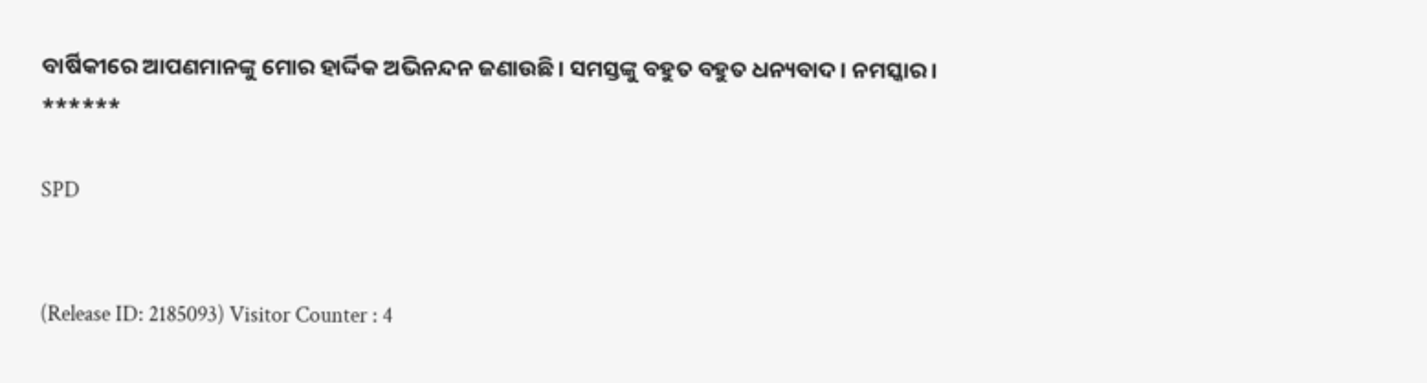ବାର୍ଷିକୀରେ ଆପଣମାନଙ୍କୁ ମୋର ହାର୍ଦ୍ଦିକ ଅଭିନନ୍ଦନ ଜଣାଉଛି। ସମସ୍ତଙ୍କୁ ବହୁତ ବହୁତ ଧନ୍ୟବାଦ। ନମସ୍କାର।
******

SPD


(Release ID: 2185093) Visitor Counter : 4